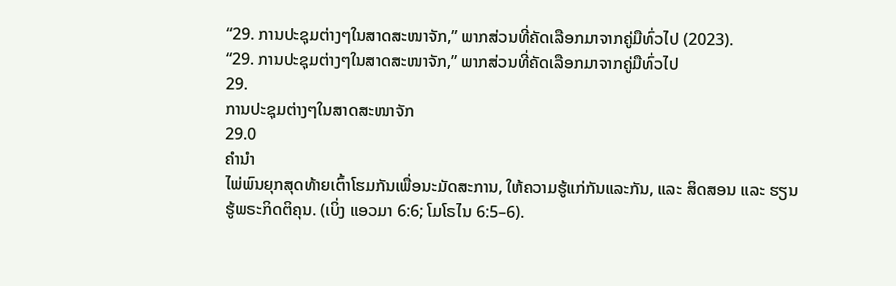“29. ການປະຊຸມຕ່າງໆໃນສາດສະໜາຈັກ,” ພາກສ່ວນທີ່ຄັດເລືອກມາຈາກຄູ່ມືທົ່ວໄປ (2023).
“29. ການປະຊຸມຕ່າງໆໃນສາດສະໜາຈັກ,” ພາກສ່ວນທີ່ຄັດເລືອກມາຈາກຄູ່ມືທົ່ວໄປ
29.
ການປະຊຸມຕ່າງໆໃນສາດສະໜາຈັກ
29.0
ຄຳນຳ
ໄພ່ພົນຍຸກສຸດທ້າຍເຕົ້າໂຮມກັນເພື່ອນະມັດສະການ, ໃຫ້ຄວາມຮູ້ແກ່ກັນແລະກັນ, ແລະ ສິດສອນ ແລະ ຮຽນຮູ້ພຣະກິດຕິຄຸນ. (ເບິ່ງ ແອວມາ 6:6; ໂມໂຣໄນ 6:5–6).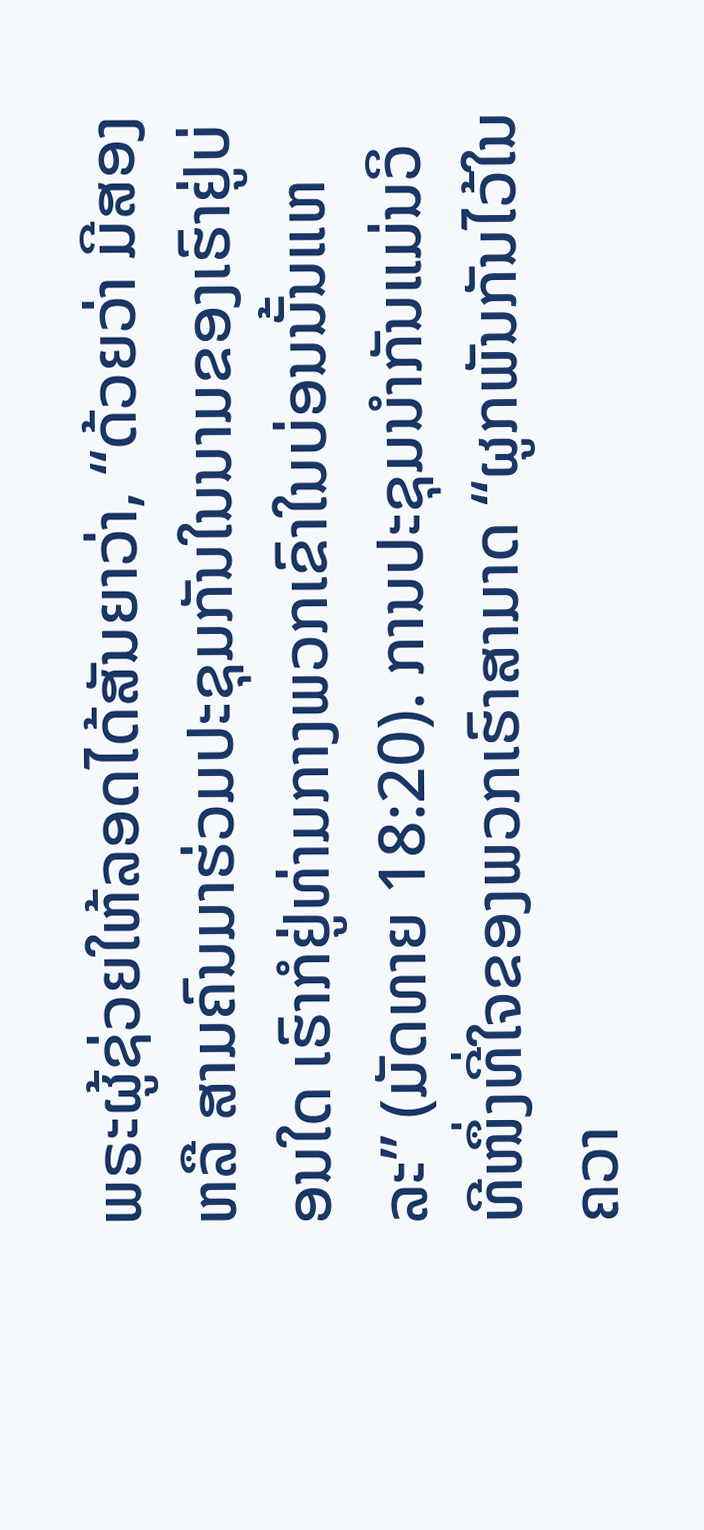ພຣະຜູ້ຊ່ວຍໃຫ້ລອດໄດ້ສັນຍາວ່າ, “ດ້ວຍວ່າ ມີສອງ ຫລື ສາມຄົນມາຮ່ວມປະຊຸມກັນໃນນາມຂອງເຮົາຢູ່ບ່ອນໃດ ເຮົາກໍຢູ່ທ່າມກາງພວກເຂົາໃນບ່ອນນັ້ນແຫລະ” (ມັດທາຍ 18:20). ການປະຊຸມນຳກັນແມ່ນວິທີໜຶ່ງທີ່ໃຈຂອງພວກເຮົາສາມາດ “ຜູກພັນກັນໄວ້ໃນຄວາ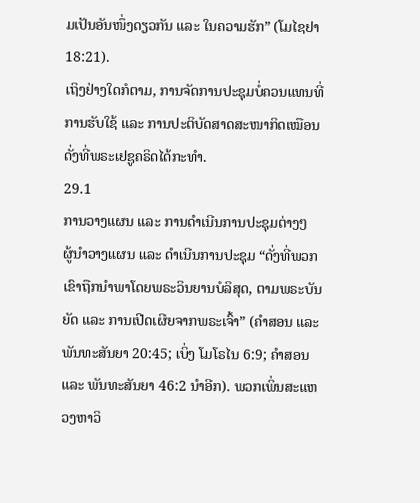ມເປັນອັນໜຶ່ງດຽວກັນ ແລະ ໃນຄວາມຮັກ” (ໂມໄຊຢາ 18:21).
ເຖິງຢ່າງໃດກໍຕາມ, ການຈັດການປະຊຸມບໍ່ຄວນແທນທີ່ການຮັບໃຊ້ ແລະ ການປະຕິບັດສາດສະໜາກິດເໝືອນດັ່ງທີ່ພຣະເຢຊູຄຣິດໄດ້ກະທຳ.
29.1
ການວາງແຜນ ແລະ ການດຳເນີນການປະຊຸມຕ່າງໆ
ຜູ້ນຳວາງແຜນ ແລະ ດຳເນີນການປະຊຸມ “ດັ່ງທີ່ພວກເຂົາຖືກນຳພາໂດຍພຣະວິນຍານບໍລິສຸດ, ຕາມພຣະບັນຍັດ ແລະ ການເປີດເຜີຍຈາກພຣະເຈົ້າ” (ຄຳສອນ ແລະ ພັນທະສັນຍາ 20:45; ເບິ່ງ ໂມໂຣໄນ 6:9; ຄຳສອນ ແລະ ພັນທະສັນຍາ 46:2 ນຳອີກ). ພວກເພິ່ນສະແຫວງຫາວິ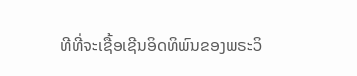ທີທີ່ຈະເຊື້ອເຊີນອິດທິພົນຂອງພຣະວິ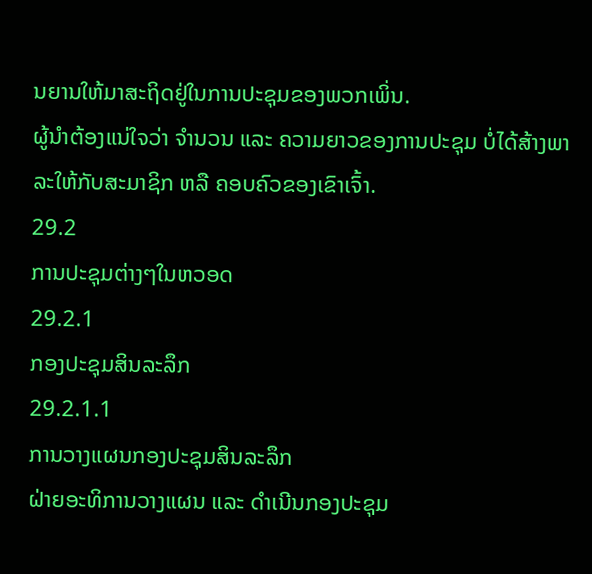ນຍານໃຫ້ມາສະຖິດຢູ່ໃນການປະຊຸມຂອງພວກເພິ່ນ.
ຜູ້ນຳຕ້ອງແນ່ໃຈວ່າ ຈຳນວນ ແລະ ຄວາມຍາວຂອງການປະຊຸມ ບໍ່ໄດ້ສ້າງພາລະໃຫ້ກັບສະມາຊິກ ຫລື ຄອບຄົວຂອງເຂົາເຈົ້າ.
29.2
ການປະຊຸມຕ່າງໆໃນຫວອດ
29.2.1
ກອງປະຊຸມສິນລະລຶກ
29.2.1.1
ການວາງແຜນກອງປະຊຸມສິນລະລຶກ
ຝ່າຍອະທິການວາງແຜນ ແລະ ດຳເນີນກອງປະຊຸມ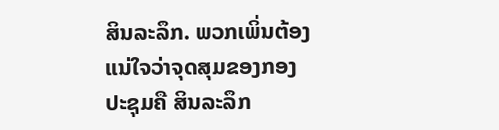ສິນລະລຶກ. ພວກເພິ່ນຕ້ອງແນ່ໃຈວ່າຈຸດສຸມຂອງກອງປະຊຸມຄື ສິນລະລຶກ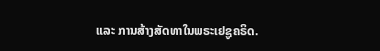ແລະ ການສ້າງສັດທາໃນພຣະເຢຊູຄຣິດ.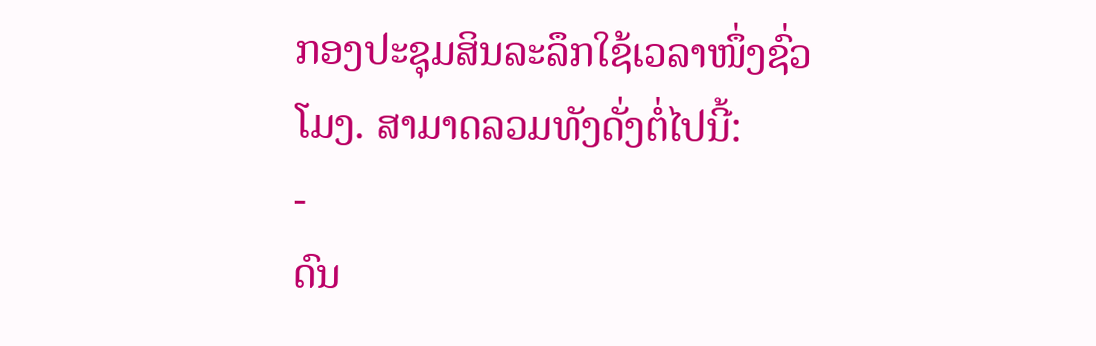ກອງປະຊຸມສິນລະລຶກໃຊ້ເວລາໜຶ່ງຊົ່ວໂມງ. ສາມາດລວມທັງດັ່ງຕໍ່ໄປນີ້:
-
ດົນ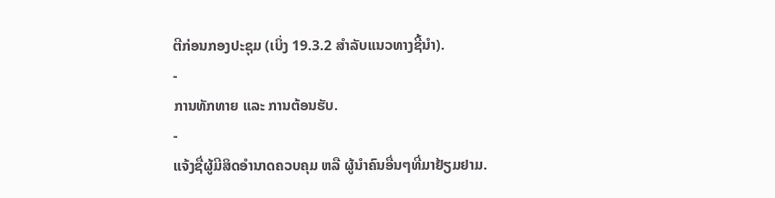ຕີກ່ອນກອງປະຊຸມ (ເບິ່ງ 19.3.2 ສຳລັບແນວທາງຊີ້ນຳ).
-
ການທັກທາຍ ແລະ ການຕ້ອນຮັບ.
-
ແຈ້ງຊື່ຜູ້ມີສິດອຳນາດຄວບຄຸມ ຫລື ຜູ້ນຳຄົນອື່ນໆທີ່ມາຢ້ຽມຢາມ.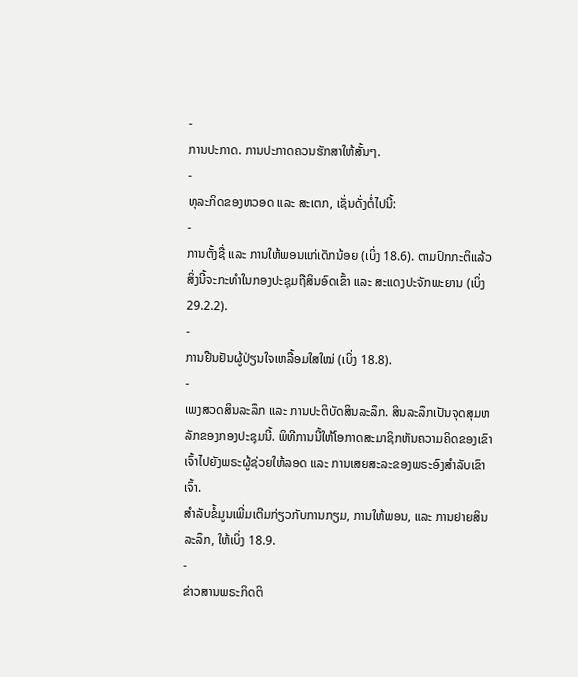-
ການປະກາດ. ການປະກາດຄວນຮັກສາໃຫ້ສັ້ນໆ.
-
ທຸລະກິດຂອງຫວອດ ແລະ ສະເຕກ, ເຊັ່ນດັ່ງຕໍ່ໄປນີ້:
-
ການຕັ້ງຊື່ ແລະ ການໃຫ້ພອນແກ່ເດັກນ້ອຍ (ເບິ່ງ 18.6). ຕາມປົກກະຕິແລ້ວ ສິ່ງນີ້ຈະກະທຳໃນກອງປະຊຸມຖືສິນອົດເຂົ້າ ແລະ ສະແດງປະຈັກພະຍານ (ເບິ່ງ 29.2.2).
-
ການຢືນຢັນຜູ້ປ່ຽນໃຈເຫລື້ອມໃສໃໝ່ (ເບິ່ງ 18.8).
-
ເພງສວດສິນລະລຶກ ແລະ ການປະຕິບັດສິນລະລຶກ. ສິນລະລຶກເປັນຈຸດສຸມຫລັກຂອງກອງປະຊຸມນີ້. ພິທີການນີ້ໃຫ້ໂອກາດສະມາຊິກຫັນຄວາມຄິດຂອງເຂົາເຈົ້າໄປຍັງພຣະຜູ້ຊ່ວຍໃຫ້ລອດ ແລະ ການເສຍສະລະຂອງພຣະອົງສຳລັບເຂົາເຈົ້າ.
ສຳລັບຂໍ້ມູນເພີ່ມເຕີມກ່ຽວກັບການກຽມ, ການໃຫ້ພອນ, ແລະ ການຢາຍສິນລະລຶກ, ໃຫ້ເບິ່ງ 18.9.
-
ຂ່າວສານພຣະກິດຕິ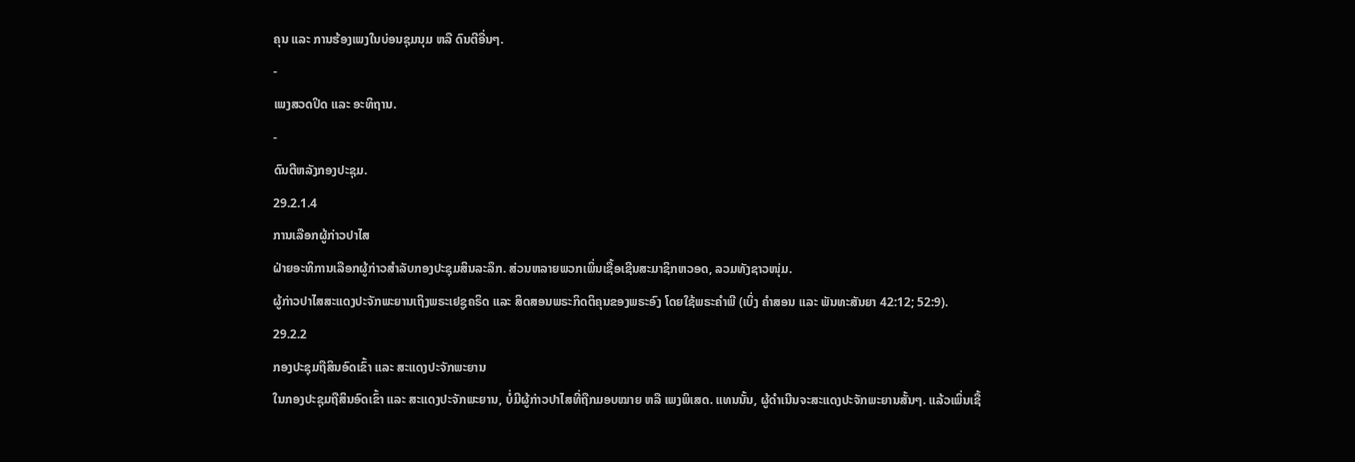ຄຸນ ແລະ ການຮ້ອງເພງໃນບ່ອນຊຸມນຸມ ຫລື ດົນຕີອື່ນໆ.
-
ເພງສວດປິດ ແລະ ອະທິຖານ.
-
ດົນຕີຫລັງກອງປະຊຸມ.
29.2.1.4
ການເລືອກຜູ້ກ່າວປາໄສ
ຝ່າຍອະທິການເລືອກຜູ້ກ່າວສຳລັບກອງປະຊຸມສິນລະລຶກ. ສ່ວນຫລາຍພວກເພິ່ນເຊື້ອເຊີນສະມາຊິກຫວອດ, ລວມທັງຊາວໜຸ່ມ.
ຜູ້ກ່າວປາໄສສະແດງປະຈັກພະຍານເຖິງພຣະເຢຊູຄຣິດ ແລະ ສິດສອນພຣະກິດຕິຄຸນຂອງພຣະອົງ ໂດຍໃຊ້ພຣະຄຳພີ (ເບິ່ງ ຄຳສອນ ແລະ ພັນທະສັນຍາ 42:12; 52:9).
29.2.2
ກອງປະຊຸມຖືສິນອົດເຂົ້າ ແລະ ສະແດງປະຈັກພະຍານ
ໃນກອງປະຊຸມຖືສິນອົດເຂົ້າ ແລະ ສະແດງປະຈັກພະຍານ, ບໍ່ມີຜູ້ກ່າວປາໄສທີ່ຖືກມອບໝາຍ ຫລື ເພງພິເສດ. ແທນນັ້ນ, ຜູ້ດຳເນີນຈະສະແດງປະຈັກພະຍານສັ້ນໆ. ແລ້ວເພິ່ນເຊື້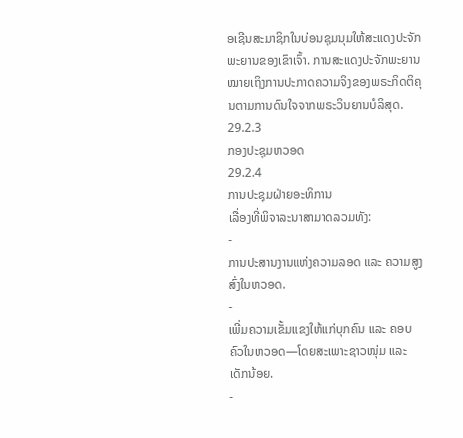ອເຊີນສະມາຊິກໃນບ່ອນຊຸມນຸມໃຫ້ສະແດງປະຈັກພະຍານຂອງເຂົາເຈົ້າ. ການສະແດງປະຈັກພະຍານໝາຍເຖິງການປະກາດຄວາມຈິງຂອງພຣະກິດຕິຄຸນຕາມການດົນໃຈຈາກພຣະວິນຍານບໍລິສຸດ.
29.2.3
ກອງປະຊຸມຫວອດ
29.2.4
ການປະຊຸມຝ່າຍອະທິການ
ເລື່ອງທີ່ພິຈາລະນາສາມາດລວມທັງ:
-
ການປະສານງານແຫ່ງຄວາມລອດ ແລະ ຄວາມສູງສົ່ງໃນຫວອດ.
-
ເພີ່ມຄວາມເຂັ້ມແຂງໃຫ້ແກ່ບຸກຄົນ ແລະ ຄອບຄົວໃນຫວອດ—ໂດຍສະເພາະຊາວໜຸ່ມ ແລະ ເດັກນ້ອຍ.
-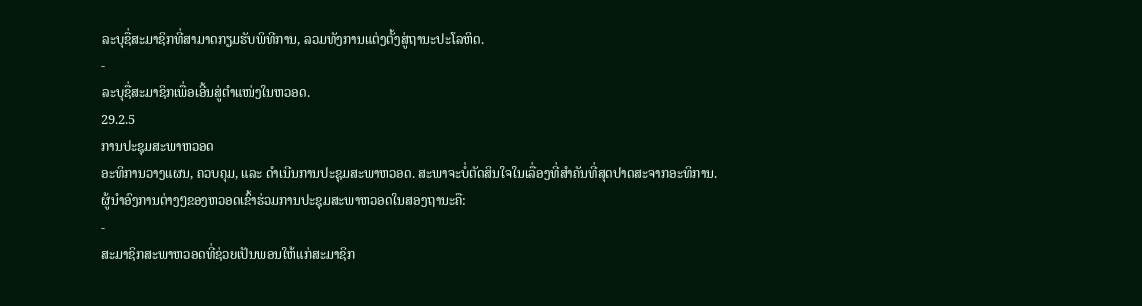ລະບຸຊື່ສະມາຊິກທີ່ສາມາດກຽມຮັບພິທີການ, ລວມທັງການແຕ່ງຕັ້ງສູ່ຖານະປະໂລຫິດ.
-
ລະບຸຊື່ສະມາຊິກເພື່ອເອີ້ນສູ່ຕຳແໜ່ງໃນຫວອດ.
29.2.5
ການປະຊຸມສະພາຫວອດ
ອະທິການວາງແຜນ, ຄວບຄຸມ, ແລະ ດຳເນີນການປະຊຸມສະພາຫວອດ. ສະພາຈະບໍ່ຕັດສິນໃຈໃນເລື່ອງທີ່ສຳຄັນທີ່ສຸດປາດສະຈາກອະທິການ.
ຜູ້ນຳອົງການຕ່າງໆຂອງຫວອດເຂົ້າຮ່ວມການປະຊຸມສະພາຫວອດໃນສອງຖານະຄື:
-
ສະມາຊິກສະພາຫວອດທີ່ຊ່ວຍເປັນພອນໃຫ້ແກ່ສະມາຊິກ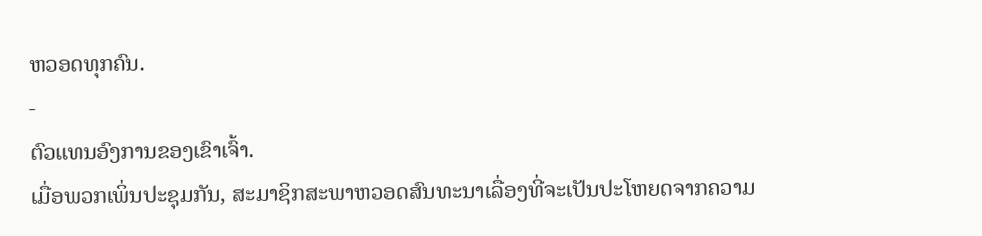ຫວອດທຸກຄົນ.
-
ຕົວແທນອົງການຂອງເຂົາເຈົ້າ.
ເມື່ອພວກເພິ່ນປະຊຸມກັນ, ສະມາຊິກສະພາຫວອດສົນທະນາເລື່ອງທີ່ຈະເປັນປະໂຫຍດຈາກຄວາມ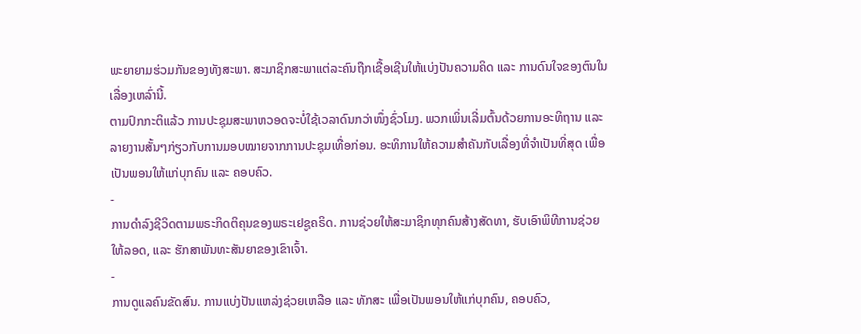ພະຍາຍາມຮ່ວມກັນຂອງທັງສະພາ. ສະມາຊິກສະພາແຕ່ລະຄົນຖືກເຊື້ອເຊີນໃຫ້ແບ່ງປັນຄວາມຄິດ ແລະ ການດົນໃຈຂອງຕົນໃນເລື່ອງເຫລົ່ານີ້.
ຕາມປົກກະຕິແລ້ວ ການປະຊຸມສະພາຫວອດຈະບໍ່ໃຊ້ເວລາດົນກວ່າໜຶ່ງຊົ່ວໂມງ. ພວກເພິ່ນເລີ່ມຕົ້ນດ້ວຍການອະທິຖານ ແລະ ລາຍງານສັ້ນໆກ່ຽວກັບການມອບໝາຍຈາກການປະຊຸມເທື່ອກ່ອນ. ອະທິການໃຫ້ຄວາມສຳຄັນກັບເລື່ອງທີ່ຈຳເປັນທີ່ສຸດ ເພື່ອເປັນພອນໃຫ້ແກ່ບຸກຄົນ ແລະ ຄອບຄົວ.
-
ການດຳລົງຊີວິດຕາມພຣະກິດຕິຄຸນຂອງພຣະເຢຊູຄຣິດ. ການຊ່ວຍໃຫ້ສະມາຊິກທຸກຄົນສ້າງສັດທາ, ຮັບເອົາພິທີການຊ່ວຍໃຫ້ລອດ, ແລະ ຮັກສາພັນທະສັນຍາຂອງເຂົາເຈົ້າ.
-
ການດູແລຄົນຂັດສົນ. ການແບ່ງປັນແຫລ່ງຊ່ວຍເຫລືອ ແລະ ທັກສະ ເພື່ອເປັນພອນໃຫ້ແກ່ບຸກຄົນ, ຄອບຄົວ,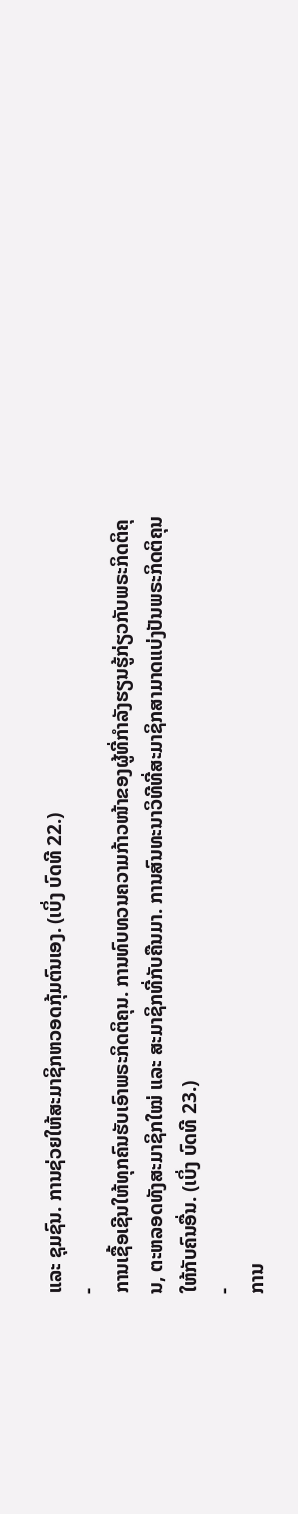ແລະ ຊຸມຊົນ. ການຊ່ວຍໃຫ້ສະມາຊິກຫວອດກຸ້ມຕົນເອງ. (ເບິ່ງ ບົດທີ 22.)
-
ການເຊື້ອເຊີນໃຫ້ທຸກຄົນຮັບເອົາພຣະກິດຕິຄຸນ. ການທົບທວນຄວາມກ້າວໜ້າຂອງຜູ້ທີ່ກຳລັງຮຽນຮູ້ກ່ຽວກັບພຣະກິດຕິຄຸນ, ຕະຫລອດທັງສະມາຊິກໃໝ່ ແລະ ສະມາຊິກທີ່ກັບຄືນມາ. ການສົນທະນາວິທີທີ່ສະມາຊິກສາມາດແບ່ງປັນພຣະກິດຕິຄຸນໃຫ້ກັບຄົນອື່ນ. (ເບິ່ງ ບົດທີ 23.)
-
ການ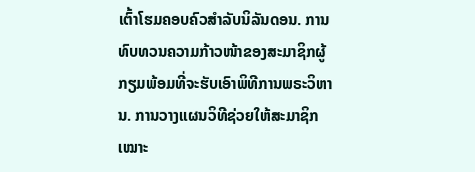ເຕົ້າໂຮມຄອບຄົວສຳລັບນິລັນດອນ. ການທົບທວນຄວາມກ້າວໜ້າຂອງສະມາຊິກຜູ້ກຽມພ້ອມທີ່ຈະຮັບເອົາພິທີການພຣະວິຫານ. ການວາງແຜນວິທີຊ່ວຍໃຫ້ສະມາຊິກເໝາະ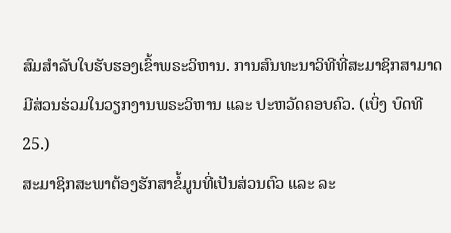ສົມສຳລັບໃບຮັບຮອງເຂົ້າພຣະວິຫານ. ການສົນທະນາວິທີທີ່ສະມາຊິກສາມາດມີສ່ວນຮ່ວມໃນວຽກງານພຣະວິຫານ ແລະ ປະຫວັດຄອບຄົວ. (ເບິ່ງ ບົດທີ 25.)
ສະມາຊິກສະພາຕ້ອງຮັກສາຂໍ້ມູນທີ່ເປັນສ່ວນຕົວ ແລະ ລະ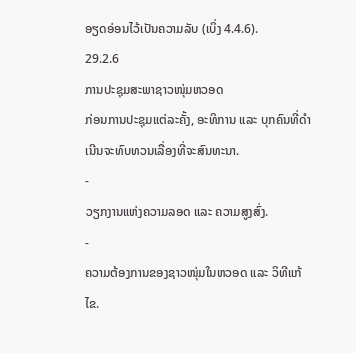ອຽດອ່ອນໄວ້ເປັນຄວາມລັບ (ເບິ່ງ 4.4.6).
29.2.6
ການປະຊຸມສະພາຊາວໜຸ່ມຫວອດ
ກ່ອນການປະຊຸມແຕ່ລະຄັ້ງ, ອະທິການ ແລະ ບຸກຄົນທີ່ດຳເນີນຈະທົບທວນເລື່ອງທີ່ຈະສົນທະນາ.
-
ວຽກງານແຫ່ງຄວາມລອດ ແລະ ຄວາມສູງສົ່ງ.
-
ຄວາມຕ້ອງການຂອງຊາວໜຸ່ມໃນຫວອດ ແລະ ວິທີແກ້ໄຂ.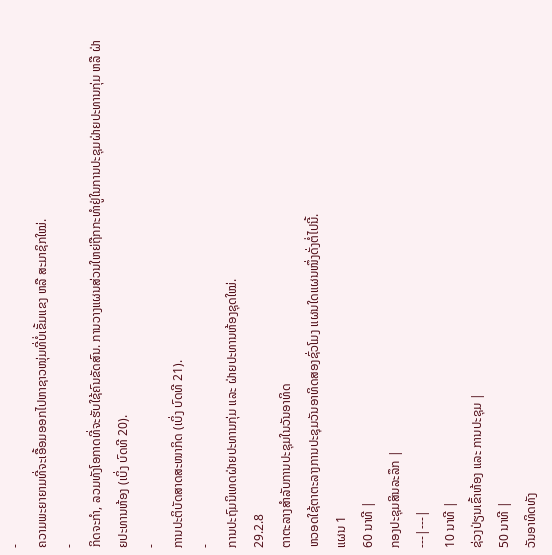-
ຄວາມພະຍາຍາມທີ່ຈະເອື້ອມອອກໄປຫາຊາວໜຸ່ມທີ່ບໍ່ເຂັ້ມແຂງ ຫລື ສະມາຊິກໃໝ່.
-
ກິດຈະກຳ, ລວມທັງໂອກາດທີ່ຈະຮັບໃຊ້ຄົນຂັດສົນ. ການວາງແຜນສ່ວນໃຫຍ່ຖືກກະທຳຢູ່ໃນການປະຊຸມຝ່າຍປະທານກຸ່ມ ຫລື ຝ່າຍປະທານຫ້ອງ (ເບິ່ງ ບົດທີ 20).
-
ການປະຕິບັດສາດສະໜາກິດ (ເບິ່ງ ບົດທີ 21).
-
ການປະຖົມນິເທດຝ່າຍປະທານກຸ່ມ ແລະ ຝ່າຍປະທານຫ້ອງຊຸດໃໝ່.
29.2.8
ຕາຕະລາງສຳລັບການປະຊຸມໃນວັນອາທິດ
ຫວອດໃຊ້ຕາຕະລາງການປະຊຸມວັນອາທິດສອງຊົ່ວໂມງ ແຜນໃດແຜນໜຶ່ງດັ່ງຕໍ່ໄປນີ້.
ແຜນ 1
60 ນາທີ |
ກອງປະຊຸມສິນລະລຶກ |
---|---|
10 ນາທີ |
ຊ່ວງປ່ຽນເຂົ້າຫ້ອງ ແລະ ການປະຊຸມ |
50 ນາທີ |
ວັນອາທິດທັງ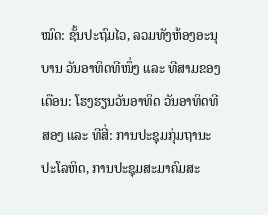ໝົດ: ຊັ້ນປະຖົມໄວ, ລວມທັງຫ້ອງອະນຸບານ ວັນອາທິດທີໜຶ່ງ ແລະ ທີສາມຂອງເດືອນ: ໂຮງຮຽນວັນອາທິດ ວັນອາທິດທີສອງ ແລະ ທີສີ່: ການປະຊຸມກຸ່ມຖານະປະໂລຫິດ, ການປະຊຸມສະມາຄົມສະ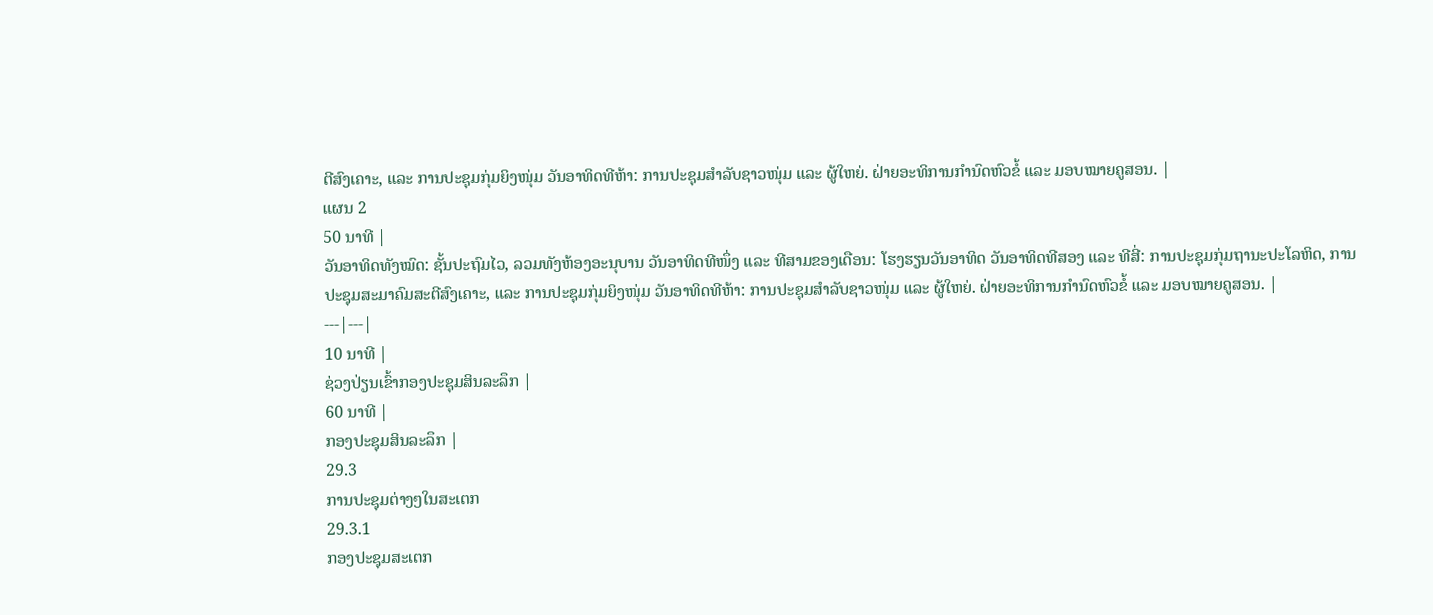ຕີສົງເຄາະ, ແລະ ການປະຊຸມກຸ່ມຍິງໜຸ່ມ ວັນອາທິດທີຫ້າ: ການປະຊຸມສຳລັບຊາວໜຸ່ມ ແລະ ຜູ້ໃຫຍ່. ຝ່າຍອະທິການກຳນົດຫົວຂໍ້ ແລະ ມອບໝາຍຄູສອນ. |
ແຜນ 2
50 ນາທີ |
ວັນອາທິດທັງໝົດ: ຊັ້ນປະຖົມໄວ, ລວມທັງຫ້ອງອະນຸບານ ວັນອາທິດທີໜຶ່ງ ແລະ ທີສາມຂອງເດືອນ: ໂຮງຮຽນວັນອາທິດ ວັນອາທິດທີສອງ ແລະ ທີສີ່: ການປະຊຸມກຸ່ມຖານະປະໂລຫິດ, ການປະຊຸມສະມາຄົມສະຕີສົງເຄາະ, ແລະ ການປະຊຸມກຸ່ມຍິງໜຸ່ມ ວັນອາທິດທີຫ້າ: ການປະຊຸມສຳລັບຊາວໜຸ່ມ ແລະ ຜູ້ໃຫຍ່. ຝ່າຍອະທິການກຳນົດຫົວຂໍ້ ແລະ ມອບໝາຍຄູສອນ. |
---|---|
10 ນາທີ |
ຊ່ວງປ່ຽນເຂົ້າກອງປະຊຸມສິນລະລຶກ |
60 ນາທີ |
ກອງປະຊຸມສິນລະລຶກ |
29.3
ການປະຊຸມຕ່າງໆໃນສະເຕກ
29.3.1
ກອງປະຊຸມສະເຕກ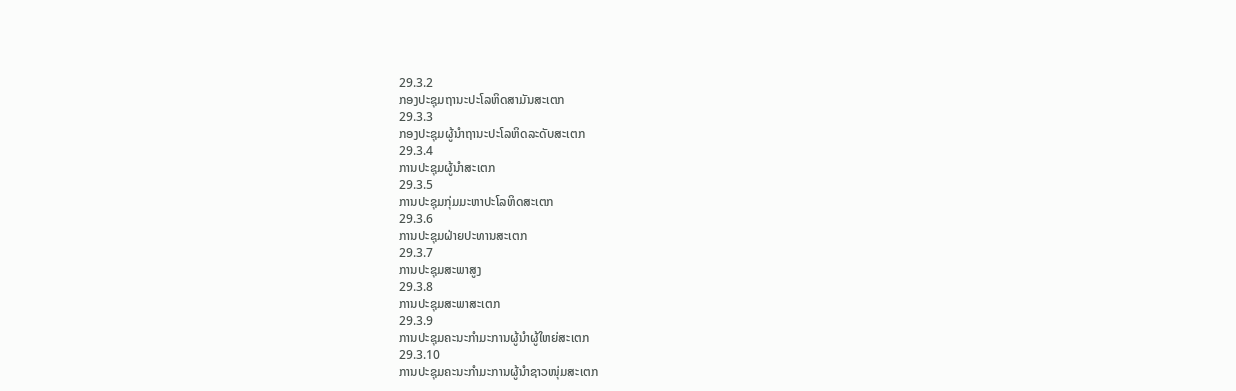29.3.2
ກອງປະຊຸມຖານະປະໂລຫິດສາມັນສະເຕກ
29.3.3
ກອງປະຊຸມຜູ້ນຳຖານະປະໂລຫິດລະດັບສະເຕກ
29.3.4
ການປະຊຸມຜູ້ນຳສະເຕກ
29.3.5
ການປະຊຸມກຸ່ມມະຫາປະໂລຫິດສະເຕກ
29.3.6
ການປະຊຸມຝ່າຍປະທານສະເຕກ
29.3.7
ການປະຊຸມສະພາສູງ
29.3.8
ການປະຊຸມສະພາສະເຕກ
29.3.9
ການປະຊຸມຄະນະກຳມະການຜູ້ນຳຜູ້ໃຫຍ່ສະເຕກ
29.3.10
ການປະຊຸມຄະນະກຳມະການຜູ້ນຳຊາວໜຸ່ມສະເຕກ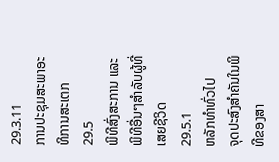29.3.11
ການປະຊຸມສະພາອະທິການສະເຕກ
29.5
ພິທີສົ່ງສະການ ແລະ ພິທີອື່ນໆສຳລັບຜູ້ທີ່ເສຍຊີວິດ
29.5.1
ຫລັກທຳທົ່ວໄປ
ຈຸດປະສົງສຳຄັນໃນພິທີຂອງສາ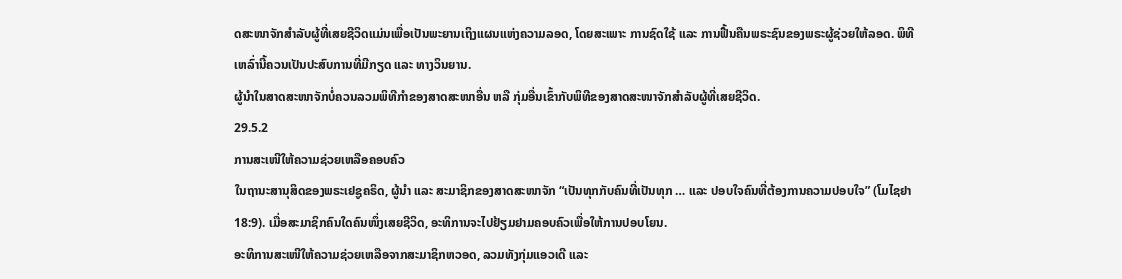ດສະໜາຈັກສຳລັບຜູ້ທີ່ເສຍຊີວິດແມ່ນເພື່ອເປັນພະຍານເຖິງແຜນແຫ່ງຄວາມລອດ, ໂດຍສະເພາະ ການຊົດໃຊ້ ແລະ ການຟື້ນຄືນພຣະຊົນຂອງພຣະຜູ້ຊ່ວຍໃຫ້ລອດ. ພິທີເຫລົ່ານີ້ຄວນເປັນປະສົບການທີ່ມີກຽດ ແລະ ທາງວິນຍານ.
ຜູ້ນຳໃນສາດສະໜາຈັກບໍ່ຄວນລວມພິທີກຳຂອງສາດສະໜາອື່ນ ຫລື ກຸ່ມອື່ນເຂົ້າກັບພິທີຂອງສາດສະໜາຈັກສຳລັບຜູ້ທີ່ເສຍຊີວິດ.
29.5.2
ການສະເໜີໃຫ້ຄວາມຊ່ວຍເຫລືອຄອບຄົວ
ໃນຖານະສານຸສິດຂອງພຣະເຢຊູຄຣິດ, ຜູ້ນຳ ແລະ ສະມາຊິກຂອງສາດສະໜາຈັກ “ເປັນທຸກກັບຄົນທີ່ເປັນທຸກ … ແລະ ປອບໃຈຄົນທີ່ຕ້ອງການຄວາມປອບໃຈ” (ໂມໄຊຢາ 18:9). ເມື່ອສະມາຊິກຄົນໃດຄົນໜຶ່ງເສຍຊີວິດ, ອະທິການຈະໄປຢ້ຽມຢາມຄອບຄົວເພື່ອໃຫ້ການປອບໂຍນ.
ອະທິການສະເໜີໃຫ້ຄວາມຊ່ວຍເຫລືອຈາກສະມາຊິກຫວອດ, ລວມທັງກຸ່ມແອວເດີ ແລະ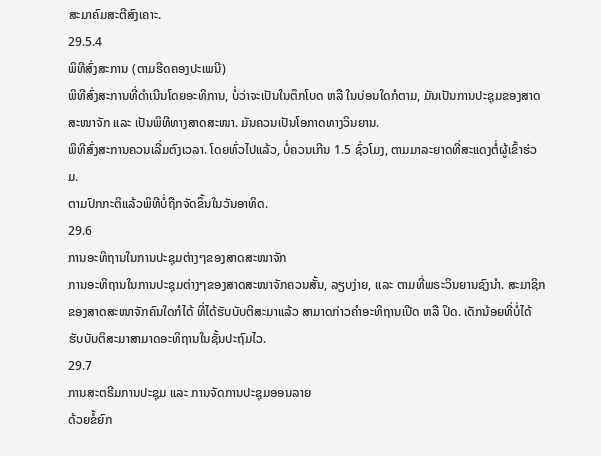ສະມາຄົມສະຕີສົງເຄາະ.
29.5.4
ພິທີສົ່ງສະການ (ຕາມຮີດຄອງປະເພນີ)
ພິທີສົ່ງສະການທີ່ດຳເນີນໂດຍອະທິການ, ບໍ່ວ່າຈະເປັນໃນຕຶກໂບດ ຫລື ໃນບ່ອນໃດກໍຕາມ, ມັນເປັນການປະຊຸມຂອງສາດສະໜາຈັກ ແລະ ເປັນພິທີທາງສາດສະໜາ. ມັນຄວນເປັນໂອກາດທາງວິນຍານ.
ພິທີສົ່ງສະການຄວນເລີ່ມຕົງເວລາ. ໂດຍທົ່ວໄປແລ້ວ, ບໍ່ຄວນເກີນ 1.5 ຊົ່ວໂມງ, ຕາມມາລະຍາດທີ່ສະແດງຕໍ່ຜູ້ເຂົ້າຮ່ວມ.
ຕາມປົກກະຕິແລ້ວພິທີບໍ່ຖືກຈັດຂຶ້ນໃນວັນອາທິດ.
29.6
ການອະທິຖານໃນການປະຊຸມຕ່າງໆຂອງສາດສະໜາຈັກ
ການອະທິຖານໃນການປະຊຸມຕ່າງໆຂອງສາດສະໜາຈັກຄວນສັ້ນ, ລຽບງ່າຍ, ແລະ ຕາມທີ່ພຣະວິນຍານຊົງນຳ. ສະມາຊິກຂອງສາດສະໜາຈັກຄົນໃດກໍໄດ້ ທີ່ໄດ້ຮັບບັບຕິສະມາແລ້ວ ສາມາດກ່າວຄຳອະທິຖານເປີດ ຫລື ປິດ. ເດັກນ້ອຍທີ່ບໍ່ໄດ້ຮັບບັບຕິສະມາສາມາດອະທິຖານໃນຊັ້ນປະຖົມໄວ.
29.7
ການສະຕຣີມການປະຊຸມ ແລະ ການຈັດການປະຊຸມອອນລາຍ
ດ້ວຍຂໍ້ຍົກ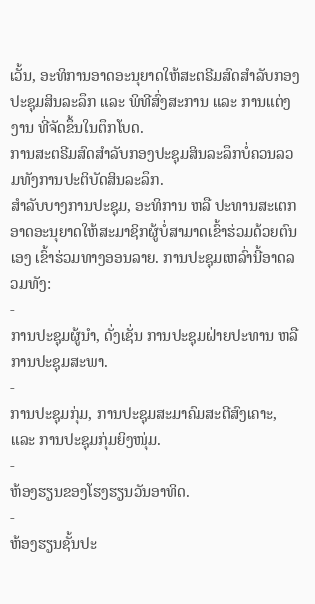ເວັ້ນ, ອະທິການອາດອະນຸຍາດໃຫ້ສະຕຣີມສົດສຳລັບກອງປະຊຸມສິນລະລຶກ ແລະ ພິທີສົ່ງສະການ ແລະ ການແຕ່ງງານ ທີ່ຈັດຂຶ້ນໃນຕຶກໂບດ.
ການສະຕຣີມສົດສຳລັບກອງປະຊຸມສິນລະລຶກບໍ່ຄວນລວມທັງການປະຕິບັດສິນລະລຶກ.
ສຳລັບບາງການປະຊຸມ, ອະທິການ ຫລື ປະທານສະເຕກອາດອະນຸຍາດໃຫ້ສະມາຊິກຜູ້ບໍ່ສາມາດເຂົ້າຮ່ວມດ້ວຍຕົນເອງ ເຂົ້າຮ່ວມທາງອອນລາຍ. ການປະຊຸມເຫລົ່ານີ້ອາດລວມທັງ:
-
ການປະຊຸມຜູ້ນຳ, ດັ່ງເຊັ່ນ ການປະຊຸມຝ່າຍປະທານ ຫລື ການປະຊຸມສະພາ.
-
ການປະຊຸມກຸ່ມ, ການປະຊຸມສະມາຄົມສະຕີສົງເຄາະ, ແລະ ການປະຊຸມກຸ່ມຍິງໜຸ່ມ.
-
ຫ້ອງຮຽນຂອງໂຮງຮຽນວັນອາທິດ.
-
ຫ້ອງຮຽນຊັ້ນປະ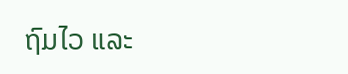ຖົມໄວ ແລະ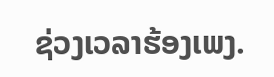ຊ່ວງເວລາຮ້ອງເພງ.